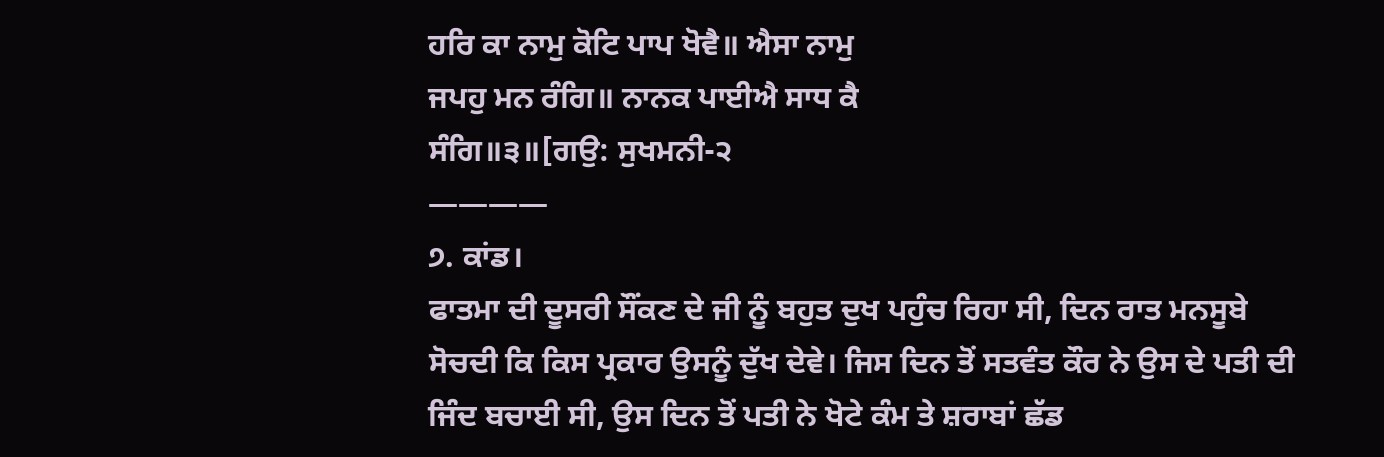ਹਰਿ ਕਾ ਨਾਮੁ ਕੋਟਿ ਪਾਪ ਖੋਵੈ॥ ਐਸਾ ਨਾਮੁ
ਜਪਹੁ ਮਨ ਰੰਗਿ॥ ਨਾਨਕ ਪਾਈਐ ਸਾਧ ਕੈ
ਸੰਗਿ॥੩॥[ਗਉ: ਸੁਖਮਨੀ-੨
————
੭. ਕਾਂਡ।
ਫਾਤਮਾ ਦੀ ਦੂਸਰੀ ਸੌਂਕਣ ਦੇ ਜੀ ਨੂੰ ਬਹੁਤ ਦੁਖ ਪਹੁੰਚ ਰਿਹਾ ਸੀ, ਦਿਨ ਰਾਤ ਮਨਸੂਬੇ ਸੋਚਦੀ ਕਿ ਕਿਸ ਪ੍ਰਕਾਰ ਉਸਨੂੰ ਦੁੱਖ ਦੇਵੇ। ਜਿਸ ਦਿਨ ਤੋਂ ਸਤਵੰਤ ਕੌਰ ਨੇ ਉਸ ਦੇ ਪਤੀ ਦੀ ਜਿੰਦ ਬਚਾਈ ਸੀ, ਉਸ ਦਿਨ ਤੋਂ ਪਤੀ ਨੇ ਖੋਟੇ ਕੰਮ ਤੇ ਸ਼ਰਾਬਾਂ ਛੱਡ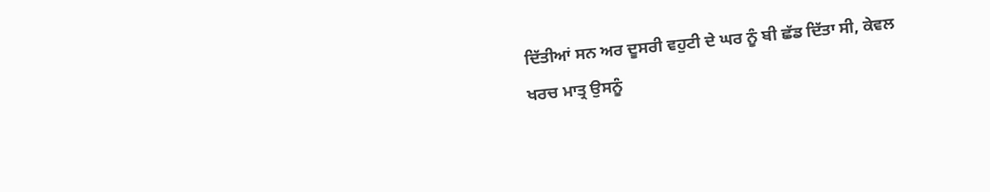ਦਿੱਤੀਆਂ ਸਨ ਅਰ ਦੂਸਰੀ ਵਹੁਟੀ ਦੇ ਘਰ ਨੂੰ ਬੀ ਛੱਡ ਦਿੱਤਾ ਸੀ, ਕੇਵਲ ਖਰਚ ਮਾਤ੍ਰ ਉਸਨੂੰ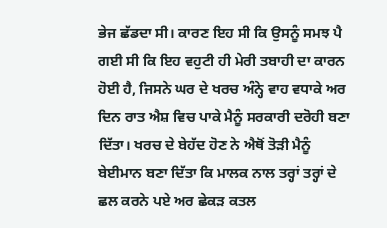ਭੇਜ ਛੱਡਦਾ ਸੀ। ਕਾਰਣ ਇਹ ਸੀ ਕਿ ਉਸਨੂੰ ਸਮਝ ਪੈ ਗਈ ਸੀ ਕਿ ਇਹ ਵਹੁਟੀ ਹੀ ਮੇਰੀ ਤਬਾਹੀ ਦਾ ਕਾਰਨ ਹੋਈ ਹੈ, ਜਿਸਨੇ ਘਰ ਦੇ ਖਰਚ ਅੰਨ੍ਹੇ ਵਾਹ ਵਧਾਕੇ ਅਰ ਦਿਨ ਰਾਤ ਐਸ਼ ਵਿਚ ਪਾਕੇ ਮੈਨੂੰ ਸਰਕਾਰੀ ਦਰੋਹੀ ਬਣਾ ਦਿੱਤਾ। ਖਰਚ ਦੇ ਬੇਹੱਦ ਹੋਣ ਨੇ ਐਥੋਂ ਤੋੜੀ ਮੈਨੂੰ ਬੇਈਮਾਨ ਬਣਾ ਦਿੱਤਾ ਕਿ ਮਾਲਕ ਨਾਲ ਤਰ੍ਹਾਂ ਤਰ੍ਹਾਂ ਦੇ ਛਲ ਕਰਨੇ ਪਏ ਅਰ ਛੇਕੜ ਕਤਲ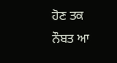ਹੋਣ ਤਕ ਨੌਬਤ ਆ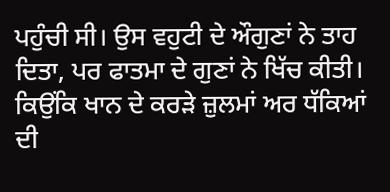ਪਹੁੰਚੀ ਸੀ। ਉਸ ਵਹੁਟੀ ਦੇ ਔਗੁਣਾਂ ਨੇ ਤਾਹ ਦਿਤਾ, ਪਰ ਫਾਤਮਾ ਦੇ ਗੁਣਾਂ ਨੇ ਖਿੱਚ ਕੀਤੀ। ਕਿਉਂਕਿ ਖਾਨ ਦੇ ਕਰੜੇ ਜ਼ੁਲਮਾਂ ਅਰ ਧੱਕਿਆਂ ਦੀ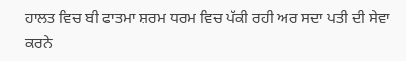ਹਾਲਤ ਵਿਚ ਬੀ ਫਾਤਮਾ ਸ਼ਰਮ ਧਰਮ ਵਿਚ ਪੱਕੀ ਰਹੀ ਅਰ ਸਦਾ ਪਤੀ ਦੀ ਸੇਵਾ ਕਰਨੇ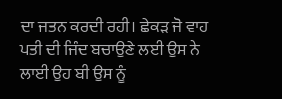ਦਾ ਜਤਨ ਕਰਦੀ ਰਹੀ। ਛੇਕੜ ਜੋ ਵਾਹ ਪਤੀ ਦੀ ਜਿੰਦ ਬਚਾਉਣੇ ਲਈ ਉਸ ਨੇ ਲਾਈ ਉਹ ਬੀ ਉਸ ਨੂੰ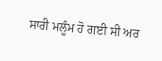ਸਾਰੀ ਮਲੂੰਮ ਹੋ ਗਈ ਸੀ ਅਰ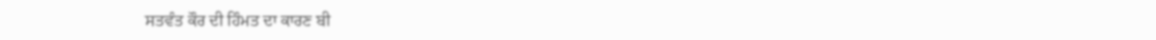ਸਤਵੰਤ ਕੌਰ ਦੀ ਹਿੰਮਤ ਦਾ ਕਾਰਣ ਬੀ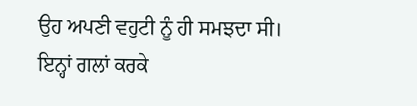ਉਹ ਅਪਣੀ ਵਹੁਟੀ ਨੂੰ ਹੀ ਸਮਝਦਾ ਸੀ। ਇਨ੍ਹਾਂ ਗਲਾਂ ਕਰਕੇ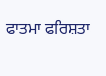ਫਾਤਮਾ ਫਰਿਸ਼ਤਾ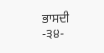ਭਾਸਦੀ
-੩੪-